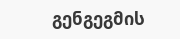გენგეგმის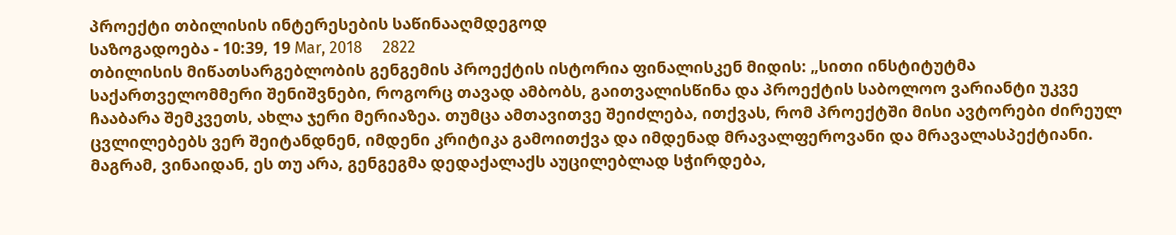პროექტი თბილისის ინტერესების საწინააღმდეგოდ
საზოგადოება - 10:39, 19 Mar, 2018     2822
თბილისის მიწათსარგებლობის გენგემის პროექტის ისტორია ფინალისკენ მიდის: „სითი ინსტიტუტმა საქართველომმერი შენიშვნები, როგორც თავად ამბობს, გაითვალისწინა და პროექტის საბოლოო ვარიანტი უკვე ჩააბარა შემკვეთს, ახლა ჯერი მერიაზეა. თუმცა ამთავითვე შეიძლება, ითქვას, რომ პროექტში მისი ავტორები ძირეულ ცვლილებებს ვერ შეიტანდნენ, იმდენი კრიტიკა გამოითქვა და იმდენად მრავალფეროვანი და მრავალასპექტიანი. მაგრამ, ვინაიდან, ეს თუ არა, გენგეგმა დედაქალაქს აუცილებლად სჭირდება,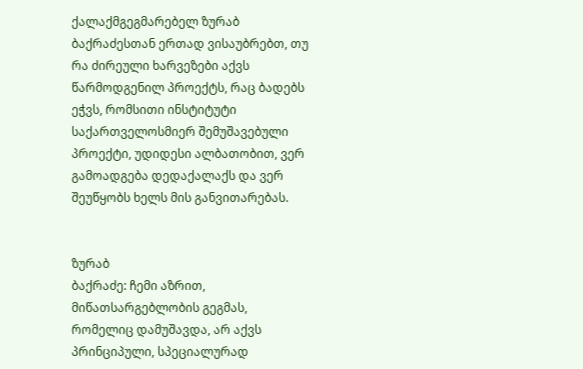ქალაქმგეგმარებელ ზურაბ ბაქრაძესთან ერთად ვისაუბრებთ, თუ რა ძირეული ხარვეზები აქვს წარმოდგენილ პროექტს, რაც ბადებს ეჭვს, რომსითი ინსტიტუტი საქართველოსმიერ შემუშავებული პროექტი, უდიდესი ალბათობით, ვერ გამოადგება დედაქალაქს და ვერ შეუწყობს ხელს მის განვითარებას.


ზურაბ
ბაქრაძე: ჩემი აზრით, მიწათსარგებლობის გეგმას, რომელიც დამუშავდა, არ აქვს პრინციპული, სპეციალურად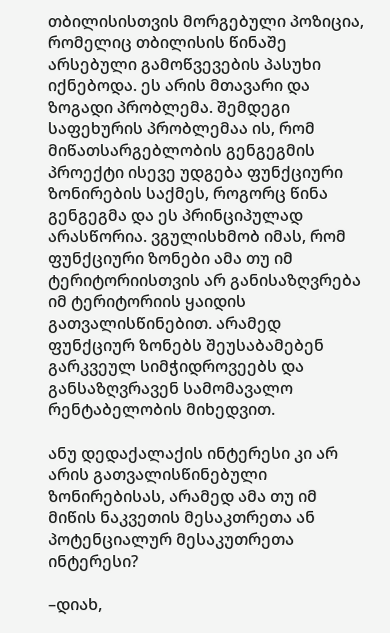თბილისისთვის მორგებული პოზიცია, რომელიც თბილისის წინაშე არსებული გამოწვევების პასუხი იქნებოდა. ეს არის მთავარი და ზოგადი პრობლემა. შემდეგი საფეხურის პრობლემაა ის, რომ მიწათსარგებლობის გენგეგმის პროექტი ისევე უდგება ფუნქციური ზონირების საქმეს, როგორც წინა გენგეგმა და ეს პრინციპულად არასწორია. ვგულისხმობ იმას, რომ ფუნქციური ზონები ამა თუ იმ ტერიტორიისთვის არ განისაზღვრება იმ ტერიტორიის ყაიდის გათვალისწინებით. არამედ ფუნქციურ ზონებს შეუსაბამებენ გარკვეულ სიმჭიდროვეებს და განსაზღვრავენ სამომავალო რენტაბელობის მიხედვით.

ანუ დედაქალაქის ინტერესი კი არ არის გათვალისწინებული ზონირებისას, არამედ ამა თუ იმ მიწის ნაკვეთის მესაკთრეთა ან პოტენციალურ მესაკუთრეთა ინტერესი?

–დიახ,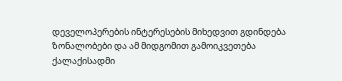დეველოპერების ინტერესების მიხედვით გდინდება ზონალობები და ამ მიდგომით გამოიკვეთება ქალაქისადმი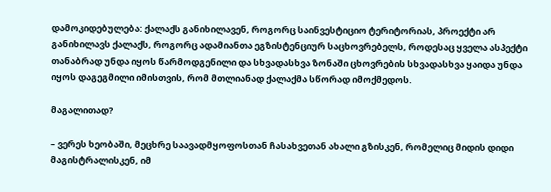დამოკიდებულება: ქალაქს განიხილავენ, როგორც საინვესტიციო ტერიტორიას, პროექტი არ განიხილავს ქალაქს, როგორც ადამიანთა ეგზისტენციურ საცხოვრებელს, როდესაც ყველა ასპექტი თანაბრად უნდა იყოს წარმოდგენილი და სხვადასხვა ზონაში ცხოვრების სხვადასხვა ყაიდა უნდა იყოს დაგეგმილი იმისთვის, რომ მთლიანად ქალაქმა სწორად იმოქმედოს.

მაგალითად?

– ვერეს ხეობაში, მეცხრე საავადმყოფოსთან ჩასახვეთან ახალი გზისკენ, რომელიც მიდის დიდი მაგისტრალისკენ, იმ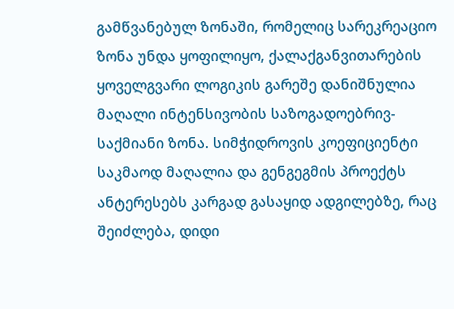გამწვანებულ ზონაში, რომელიც სარეკრეაციო ზონა უნდა ყოფილიყო, ქალაქგანვითარების ყოველგვარი ლოგიკის გარეშე დანიშნულია მაღალი ინტენსივობის საზოგადოებრივ-საქმიანი ზონა. სიმჭიდროვის კოეფიციენტი საკმაოდ მაღალია და გენგეგმის პროექტს ანტერესებს კარგად გასაყიდ ადგილებზე, რაც შეიძლება, დიდი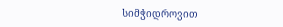სიმჭიდროვით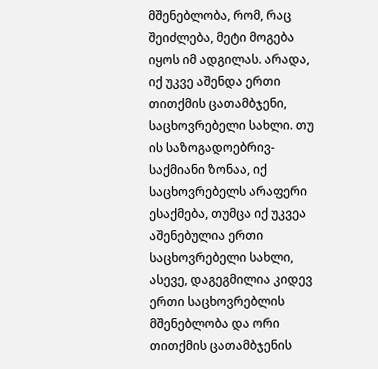მშენებლობა, რომ, რაც შეიძლება, მეტი მოგება იყოს იმ ადგილას. არადა, იქ უკვე აშენდა ერთი თითქმის ცათამბჯენი, საცხოვრებელი სახლი. თუ ის საზოგადოებრივ-საქმიანი ზონაა, იქ საცხოვრებელს არაფერი ესაქმება, თუმცა იქ უკვეა აშენებულია ერთი საცხოვრებელი სახლი, ასევე, დაგეგმილია კიდევ ერთი საცხოვრებლის მშენებლობა და ორი თითქმის ცათამბჯენის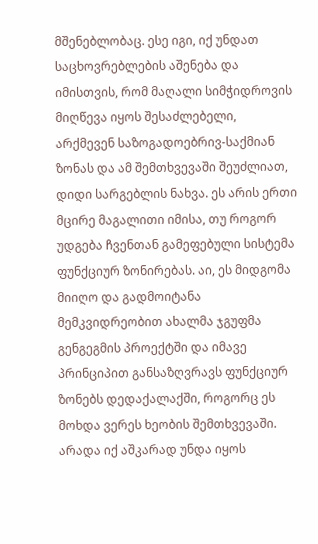მშენებლობაც. ესე იგი, იქ უნდათ საცხოვრებლების აშენება და იმისთვის, რომ მაღალი სიმჭიდროვის მიღწევა იყოს შესაძლებელი, არქმევენ საზოგადოებრივ-საქმიან ზონას და ამ შემთხვევაში შეუძლიათ, დიდი სარგებლის ნახვა. ეს არის ერთი მცირე მაგალითი იმისა, თუ როგორ უდგება ჩვენთან გამეფებული სისტემა ფუნქციურ ზონირებას. აი, ეს მიდგომა მიიღო და გადმოიტანა მემკვიდრეობით ახალმა ჯგუფმა გენგეგმის პროექტში და იმავე პრინციპით განსაზღვრავს ფუნქციურ ზონებს დედაქალაქში, როგორც ეს მოხდა ვერეს ხეობის შემთხვევაში. არადა იქ აშკარად უნდა იყოს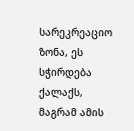სარეკრეაციო ზონა, ეს სჭირდება ქალაქს, მაგრამ ამის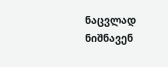ნაცვლად ნიშნავენ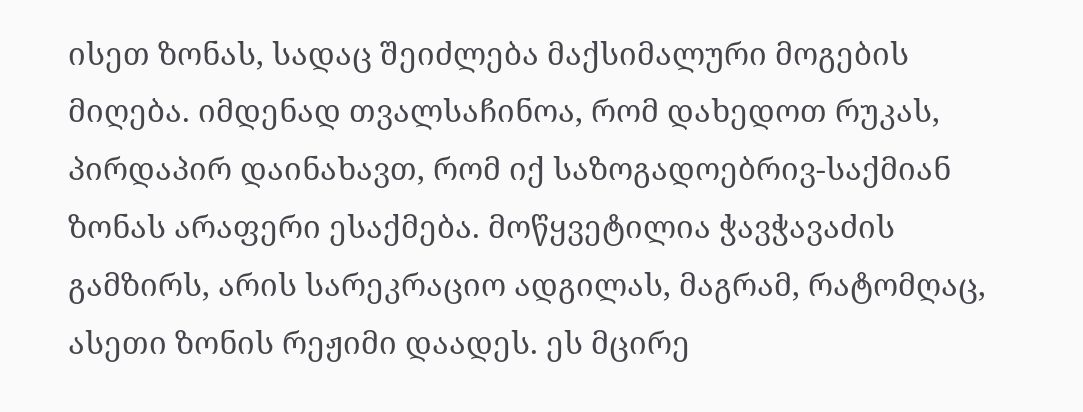ისეთ ზონას, სადაც შეიძლება მაქსიმალური მოგების მიღება. იმდენად თვალსაჩინოა, რომ დახედოთ რუკას, პირდაპირ დაინახავთ, რომ იქ საზოგადოებრივ-საქმიან ზონას არაფერი ესაქმება. მოწყვეტილია ჭავჭავაძის გამზირს, არის სარეკრაციო ადგილას, მაგრამ, რატომღაც, ასეთი ზონის რეჟიმი დაადეს. ეს მცირე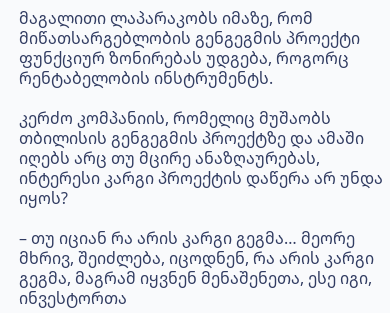მაგალითი ლაპარაკობს იმაზე, რომ მიწათსარგებლობის გენგეგმის პროექტი ფუნქციურ ზონირებას უდგება, როგორც რენტაბელობის ინსტრუმენტს.

კერძო კომპანიის, რომელიც მუშაობს თბილისის გენგეგმის პროექტზე და ამაში იღებს არც თუ მცირე ანაზღაურებას, ინტერესი კარგი პროექტის დაწერა არ უნდა იყოს?

– თუ იციან რა არის კარგი გეგმა… მეორე მხრივ, შეიძლება, იცოდნენ, რა არის კარგი გეგმა, მაგრამ იყვნენ მენაშენეთა, ესე იგი, ინვესტორთა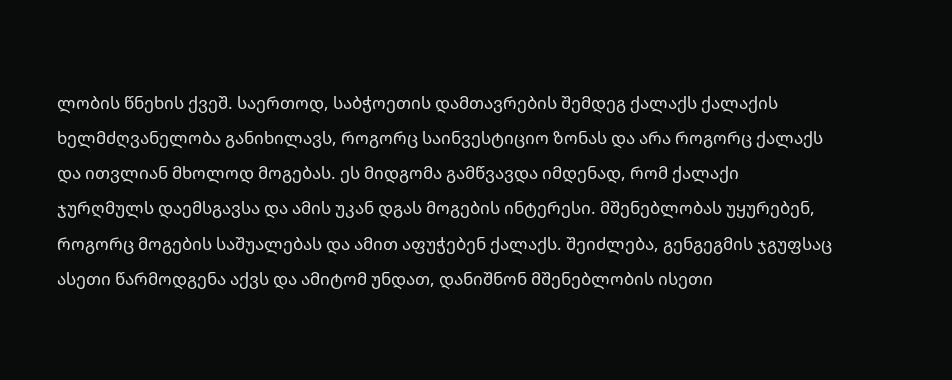ლობის წნეხის ქვეშ. საერთოდ, საბჭოეთის დამთავრების შემდეგ ქალაქს ქალაქის ხელმძღვანელობა განიხილავს, როგორც საინვესტიციო ზონას და არა როგორც ქალაქს და ითვლიან მხოლოდ მოგებას. ეს მიდგომა გამწვავდა იმდენად, რომ ქალაქი ჯურღმულს დაემსგავსა და ამის უკან დგას მოგების ინტერესი. მშენებლობას უყურებენ, როგორც მოგების საშუალებას და ამით აფუჭებენ ქალაქს. შეიძლება, გენგეგმის ჯგუფსაც ასეთი წარმოდგენა აქვს და ამიტომ უნდათ, დანიშნონ მშენებლობის ისეთი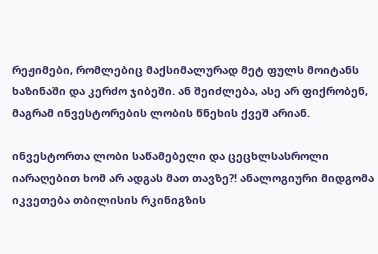რეჟიმები, რომლებიც მაქსიმალურად მეტ ფულს მოიტანს ხაზინაში და კერძო ჯიბეში. ან შეიძლება, ასე არ ფიქრობენ, მაგრამ ინვესტორების ლობის წნეხის ქვეშ არიან.

ინვესტორთა ლობი საწამებელი და ცეცხლსასროლი იარაღებით ხომ არ ადგას მათ თავზე?! ანალოგიური მიდგომა იკვეთება თბილისის რკინიგზის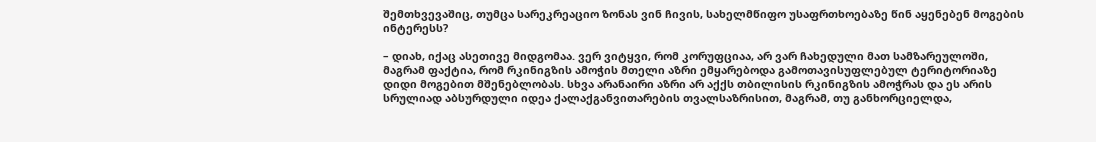შემთხვევაშიც, თუმცა სარეკრეაციო ზონას ვინ ჩივის, სახელმწიფო უსაფრთხოებაზე წინ აყენებენ მოგების ინტერესს?

– დიახ, იქაც ასეთივე მიდგომაა. ვერ ვიტყვი, რომ კორუფციაა, არ ვარ ჩახედული მათ სამზარეულოში, მაგრამ ფაქტია, რომ რკინიგზის ამოჭის მთელი აზრი ემყარებოდა გამოთავისუფლებულ ტერიტორიაზე დიდი მოგებით მშენებლობას. სხვა არანაირი აზრი არ აქქს თბილისის რკინიგზის ამოჭრას და ეს არის სრულიად აბსურდული იდეა ქალაქგანვითარების თვალსაზრისით, მაგრამ, თუ განხორციელდა,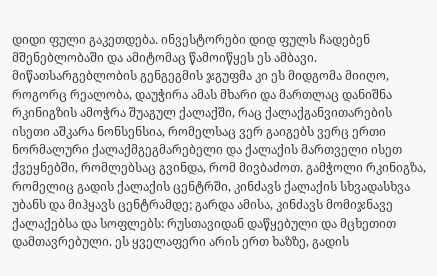დიდი ფული გაკეთდება. ინვესტორები დიდ ფულს ჩადებენ მშენებლობაში და ამიტომაც წამოიწყეს ეს ამბავი. მიწათსარგებლობის გენგეგმის ჯგუფმა კი ეს მიდგომა მიიღო, როგორც რეალობა, დაუჭირა ამას მხარი და მართლაც დანიშნა რკინიგზის ამოჭრა შუაგულ ქალაქში, რაც ქალაქგანვითარების ისეთი აშკარა ნონსენსია, რომელსაც ვერ გაიგებს ვერც ერთი ნორმალური ქალაქმგეგმარებელი და ქალაქის მართველი ისეთ ქვეყნებში, რომლებსაც გვინდა, რომ მივბაძოთ. გამჭოლი რკინიგზა, რომელიც გადის ქალაქის ცენტრში, კინძავს ქალაქის სხვადასხვა უბანს და მიჰყავს ცენტრამდე; გარდა ამისა, კინძავს მომიჯნავე ქალაქებსა და სოფლებს: რუსთავიდან დაწყებული და მცხეთით დამთავრებული. ეს ყველაფერი არის ერთ ხაზზე, გადის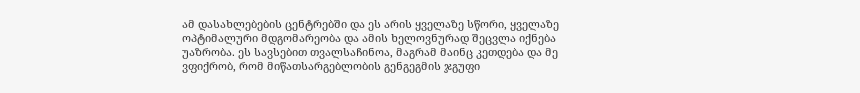ამ დასახლებების ცენტრებში და ეს არის ყველაზე სწორი, ყველაზე ოპტიმალური მდგომარეობა და ამის ხელოვნურად შეცვლა იქნება უაზრობა. ეს სავსებით თვალსაჩინოა, მაგრამ მაინც კეთდება და მე ვფიქრობ, რომ მიწათსარგებლობის გენგეგმის ჯგუფი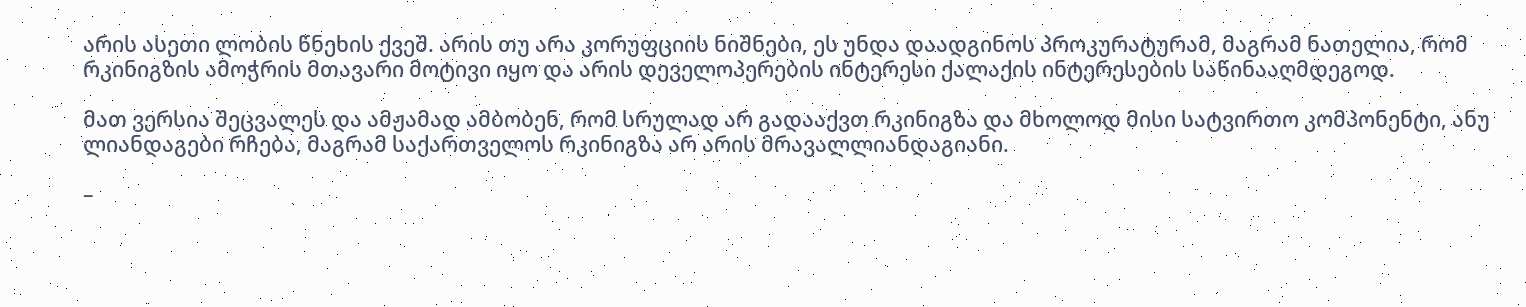არის ასეთი ლობის წნეხის ქვეშ. არის თუ არა კორუფციის ნიშნები, ეს უნდა დაადგინოს პროკურატურამ, მაგრამ ნათელია, რომ რკინიგზის ამოჭრის მთავარი მოტივი იყო და არის დეველოპერების ინტერესი ქალაქის ინტერესების საწინააღმდეგოდ.

მათ ვერსია შეცვალეს და ამჟამად ამბობენ, რომ სრულად არ გადააქვთ რკინიგზა და მხოლოდ მისი სატვირთო კომპონენტი, ანუ ლიანდაგები რჩება, მაგრამ საქართველოს რკინიგზა არ არის მრავალლიანდაგიანი.

–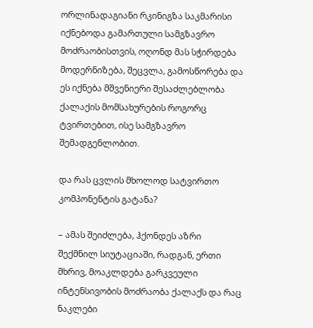ორლინადაგიანი რკინიგზა საკმარისი იქნებოდა გამართული სამგზავრო მოძრაობისთვის, ოღონდ მას სჭირდება მოდერნიზება, შეცვლა, გამოსწორება და ეს იქნება მშვენიერი შესაძლებლობა ქალაქის მომსახურების როგორც ტვირთებით, ისე სამგზავრო შემადგენლობით.

და რას ცვლის მხოლოდ სატვირთო კომპონენტის გატანა?

– ამას შეიძლება, ჰქონდეს აზრი შექმნილ სიუტაციაში, რადგან, ერთი მხრივ, მოაკლდება გარკვეული ინტენსივობის მოძრაობა ქალაქს და რაც ნაკლები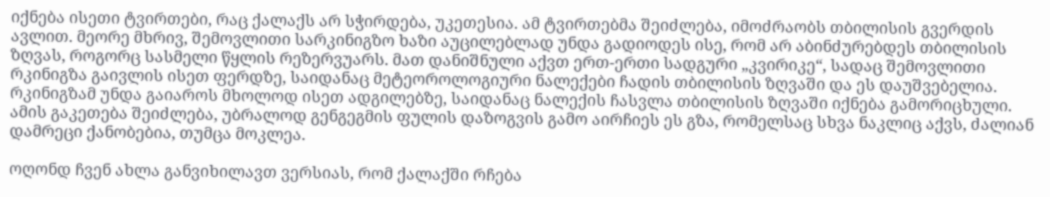იქნება ისეთი ტვირთები, რაც ქალაქს არ სჭირდება, უკეთესია. ამ ტვირთებმა შეიძლება, იმოძრაობს თბილისის გვერდის ავლით. მეორე მხრივ, შემოვლითი სარკინიგზო ხაზი აუცილებლად უნდა გადიოდეს ისე, რომ არ აბინძურებდეს თბილისის ზღვას, როგორც სასმელი წყლის რეზერვუარს. მათ დანიშნული აქვთ ერთ-ერთი სადგური „კვირიკე“, სადაც შემოვლითი რკინიგზა გაივლის ისეთ ფერდზე, საიდანაც მეტეოროლოგიური ნალექები ჩადის თბილისის ზღვაში და ეს დაუშვებელია. რკინიგზამ უნდა გაიაროს მხოლოდ ისეთ ადგილებზე, საიდანაც ნალექის ჩასვლა თბილისის ზღვაში იქნება გამორიცხული. ამის გაკეთება შეიძლება, უბრალოდ გენგეგმის ფულის დაზოგვის გამო აირჩიეს ეს გზა, რომელსაც სხვა ნაკლიც აქვს, ძალიან დამრეცი ქანობებია, თუმცა მოკლეა.

ოღონდ ჩვენ ახლა განვიხილავთ ვერსიას, რომ ქალაქში რჩება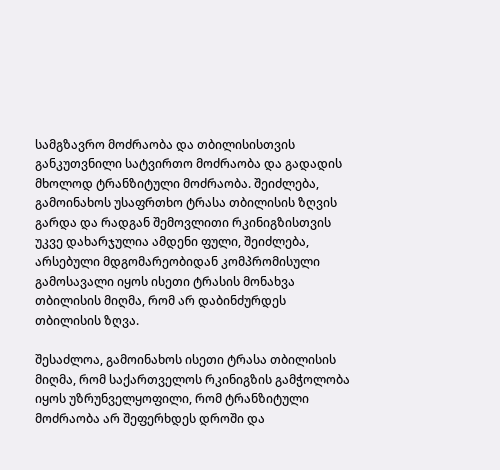სამგზავრო მოძრაობა და თბილისისთვის განკუთვნილი სატვირთო მოძრაობა და გადადის მხოლოდ ტრანზიტული მოძრაობა. შეიძლება, გამოინახოს უსაფრთხო ტრასა თბილისის ზღვის გარდა და რადგან შემოვლითი რკინიგზისთვის უკვე დახარჯულია ამდენი ფული, შეიძლება, არსებული მდგომარეობიდან კომპრომისული გამოსავალი იყოს ისეთი ტრასის მონახვა თბილისის მიღმა, რომ არ დაბინძურდეს თბილისის ზღვა.

შესაძლოა, გამოინახოს ისეთი ტრასა თბილისის მიღმა, რომ საქართველოს რკინიგზის გამჭოლობა იყოს უზრუნველყოფილი, რომ ტრანზიტული მოძრაობა არ შეფერხდეს დროში და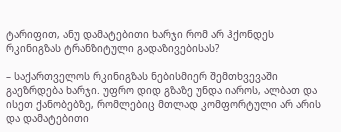ტარიფით, ანუ დამატებითი ხარჯი რომ არ ჰქონდეს რკინიგზას ტრანზიტული გადაზივებისას?

– საქართველოს რკინიგზას ნებისმიერ შემთხვევაში გაეზრდება ხარჯი. უფრო დიდ გზაზე უნდა იაროს, ალბათ და ისეთ ქანობებზე, რომლებიც მთლად კომფორტული არ არის და დამატებითი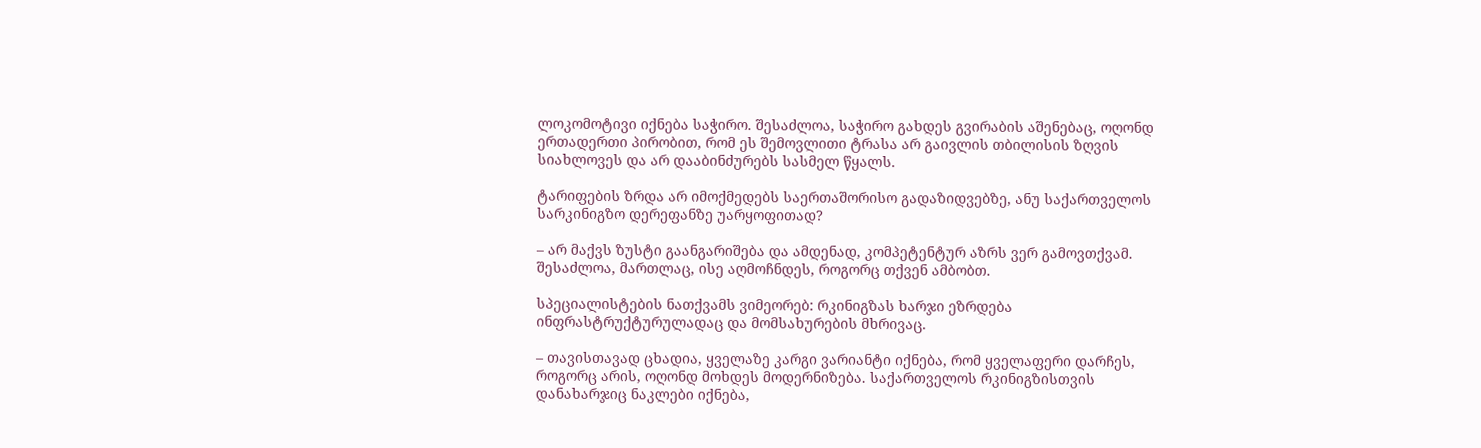ლოკომოტივი იქნება საჭირო. შესაძლოა, საჭირო გახდეს გვირაბის აშენებაც, ოღონდ ერთადერთი პირობით, რომ ეს შემოვლითი ტრასა არ გაივლის თბილისის ზღვის სიახლოვეს და არ დააბინძურებს სასმელ წყალს.

ტარიფების ზრდა არ იმოქმედებს საერთაშორისო გადაზიდვებზე, ანუ საქართველოს სარკინიგზო დერეფანზე უარყოფითად?

– არ მაქვს ზუსტი გაანგარიშება და ამდენად, კომპეტენტურ აზრს ვერ გამოვთქვამ. შესაძლოა, მართლაც, ისე აღმოჩნდეს, როგორც თქვენ ამბობთ.

სპეციალისტების ნათქვამს ვიმეორებ: რკინიგზას ხარჯი ეზრდება ინფრასტრუქტურულადაც და მომსახურების მხრივაც.

– თავისთავად ცხადია, ყველაზე კარგი ვარიანტი იქნება, რომ ყველაფერი დარჩეს, როგორც არის, ოღონდ მოხდეს მოდერნიზება. საქართველოს რკინიგზისთვის დანახარჯიც ნაკლები იქნება,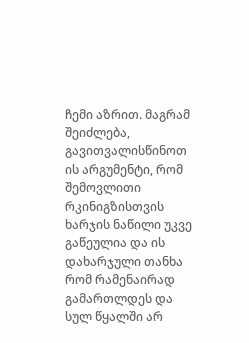ჩემი აზრით. მაგრამ შეიძლება, გავითვალისწინოთ ის არგუმენტი, რომ შემოვლითი რკინიგზისთვის ხარჯის ნაწილი უკვე გაწეულია და ის დახარჯული თანხა რომ რამენაირად გამართლდეს და სულ წყალში არ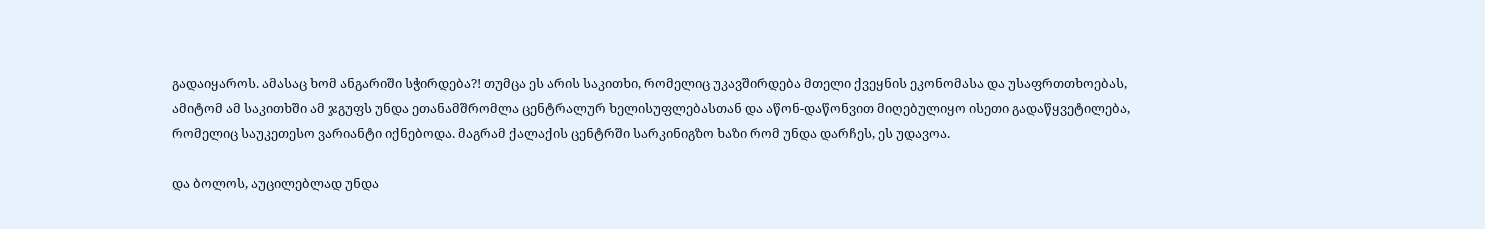გადაიყაროს. ამასაც ხომ ანგარიში სჭირდება?! თუმცა ეს არის საკითხი, რომელიც უკავშირდება მთელი ქვეყნის ეკონომასა და უსაფრთთხოებას, ამიტომ ამ საკითხში ამ ჯგუფს უნდა ეთანამშრომლა ცენტრალურ ხელისუფლებასთან და აწონ-დაწონვით მიღებულიყო ისეთი გადაწყვეტილება, რომელიც საუკეთესო ვარიანტი იქნებოდა. მაგრამ ქალაქის ცენტრში სარკინიგზო ხაზი რომ უნდა დარჩეს, ეს უდავოა.

და ბოლოს, აუცილებლად უნდა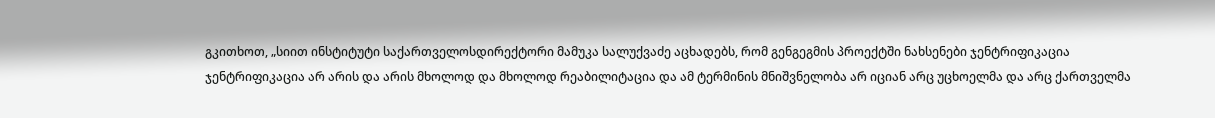გკითხოთ, „სიით ინსტიტუტი საქართველოსდირექტორი მამუკა სალუქვაძე აცხადებს, რომ გენგეგმის პროექტში ნახსენები ჯენტრიფიკაცია ჯენტრიფიკაცია არ არის და არის მხოლოდ და მხოლოდ რეაბილიტაცია და ამ ტერმინის მნიშვნელობა არ იციან არც უცხოელმა და არც ქართველმა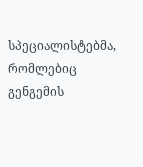სპეციალისტებმა, რომლებიც გენგემის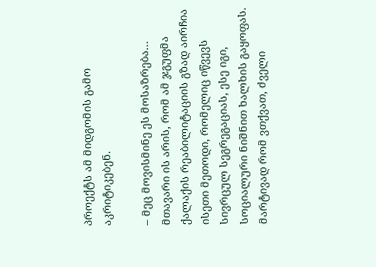პროექტს ამ მიდგომის გამო აკრიტიკებენ.

– მეც მოვისმინე ეს მოსაზრება… მთავარი ის არის, რომ ამ ჯგუფმა ქალაქის რეაბილიტაციის გზად აირჩია ისეთი მეთოდი, რომელიც იწვევს სივრცულ სეგრეგაციას, ესე იგი, სოციალური ნიშნით ხალხის გაყოფას. მარტივად რომ ვთქვათ, ძველი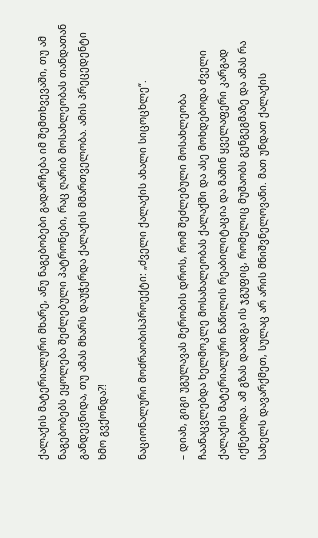ქალაქის მატერიალური მხარე, ანუ ნაგებობები გადარჩება იმ შემთხვევაში, თუ ამ ნაგებობებს ეყოლება შეძლებული პატრონები, რაც ღარიბ მოსახლეობას თანდათან განდევნიდა, თუ ამას მხარს დაუჭერდა ქალაქის მმართველობა. ამის პრეცედენტი ხმო გვქონდა?!

ნაციონალური მოძრაობისპროექტი: „ძველი ქალაქის ახალი სიცოცხლე“.

– დიახ, გიგი უგულავას მერობის დროს, რომ შეძლებული მოსახლეობა ჩაანაცვლებდა ხელმოკლე მოსახალეობას ქალაქში და ასე მოხდებოდა ძველი ქალაქის მატერიალური ნაწილის რეაბილიტაცია და მაშინ ყველაფერი კარგად იქნებოდა. ამ გზას დაადგა ის ჯგუფიც, რომელიც მუშაობს გენგეგმაზე და ამას რა სახელს დავარქმეთ, სულაც არ არის მნიშვნელოვანი. მათ უნდათ ქალაქის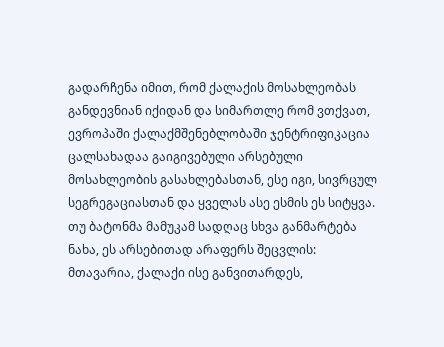გადარჩენა იმით, რომ ქალაქის მოსახლეობას განდევნიან იქიდან და სიმართლე რომ ვთქვათ, ევროპაში ქალაქმშენებლობაში ჯენტრიფიკაცია ცალსახადაა გაიგივებული არსებული მოსახლეობის გასახლებასთან, ესე იგი, სივრცულ სეგრეგაციასთან და ყველას ასე ესმის ეს სიტყვა. თუ ბატონმა მამუკამ სადღაც სხვა განმარტება ნახა, ეს არსებითად არაფერს შეცვლის: მთავარია, ქალაქი ისე განვითარდეს,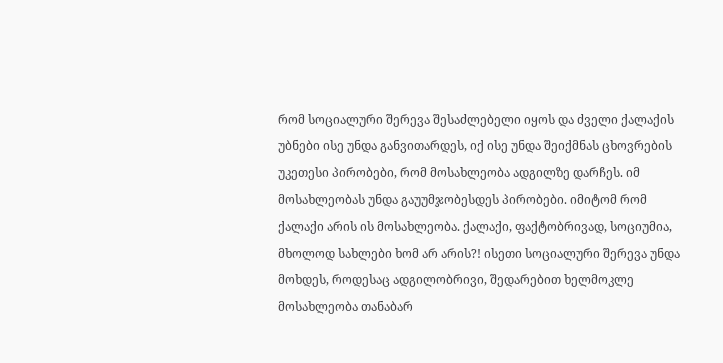რომ სოციალური შერევა შესაძლებელი იყოს და ძველი ქალაქის უბნები ისე უნდა განვითარდეს, იქ ისე უნდა შეიქმნას ცხოვრების უკეთესი პირობები, რომ მოსახლეობა ადგილზე დარჩეს. იმ მოსახლეობას უნდა გაუუმჯობესდეს პირობები. იმიტომ რომ ქალაქი არის ის მოსახლეობა. ქალაქი, ფაქტობრივად, სოციუმია, მხოლოდ სახლები ხომ არ არის?! ისეთი სოციალური შერევა უნდა მოხდეს, როდესაც ადგილობრივი, შედარებით ხელმოკლე მოსახლეობა თანაბარ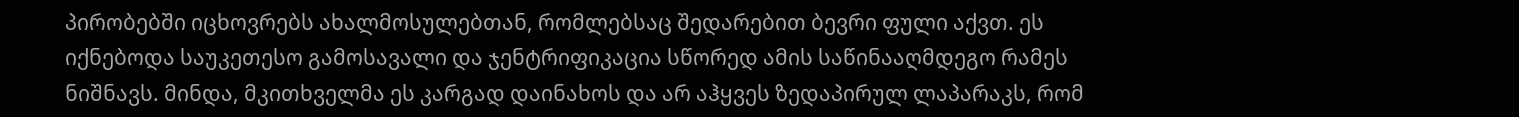პირობებში იცხოვრებს ახალმოსულებთან, რომლებსაც შედარებით ბევრი ფული აქვთ. ეს იქნებოდა საუკეთესო გამოსავალი და ჯენტრიფიკაცია სწორედ ამის საწინააღმდეგო რამეს ნიშნავს. მინდა, მკითხველმა ეს კარგად დაინახოს და არ აჰყვეს ზედაპირულ ლაპარაკს, რომ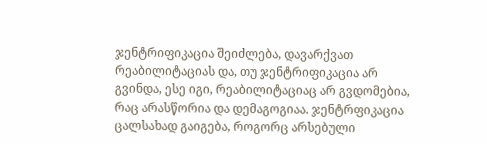ჯენტრიფიკაცია შეიძლება, დავარქვათ რეაბილიტაციას და, თუ ჯენტრიფიკაცია არ გვინდა, ესე იგი, რეაბილიტაციაც არ გვდომებია, რაც არასწორია და დემაგოგიაა. ჯენტრფიკაცია ცალსახად გაიგება, როგორც არსებული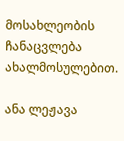მოსახლეობის ჩანაცვლება ახალმოსულებით.

ანა ლეჟავა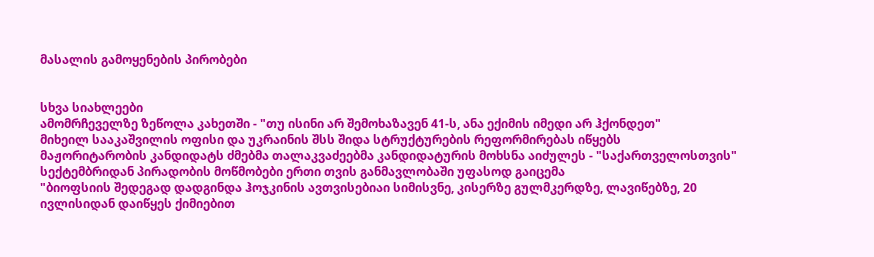მასალის გამოყენების პირობები


სხვა სიახლეები
ამომრჩეველზე ზეწოლა კახეთში - "თუ ისინი არ შემოხაზავენ 41-ს, ანა ექიმის იმედი არ ჰქონდეთ"
მიხეილ სააკაშვილის ოფისი და უკრაინის შსს შიდა სტრუქტურების რეფორმირებას იწყებს
მაჟორიტარობის კანდიდატს ძმებმა თალაკვაძეებმა კანდიდატურის მოხსნა აიძულეს - "საქართველოსთვის"
სექტემბრიდან პირადობის მოწმობები ერთი თვის განმავლობაში უფასოდ გაიცემა
"ბიოფსიის შედეგად დადგინდა ჰოჯკინის ავთვისებიაი სიმისვნე, კისერზე გულმკერდზე, ლავიწებზე, 20 ივლისიდან დაიწყეს ქიმიებით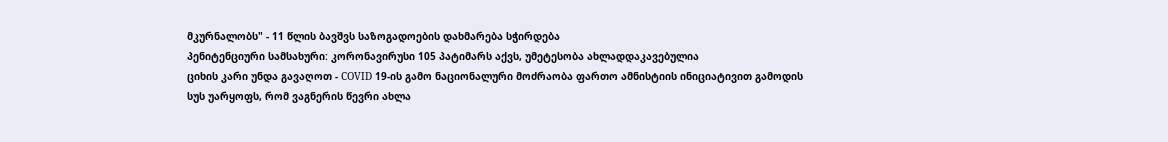მკურნალობს" - 11 წლის ბავშვს საზოგადოების დახმარება სჭირდება
პენიტენციური სამსახური: კორონავირუსი 105 პატიმარს აქვს, უმეტესობა ახლადდაკავებულია
ციხის კარი უნდა გავაღოთ - COVID 19-ის გამო ნაციონალური მოძრაობა ფართო ამნისტიის ინიციატივით გამოდის
სუს უარყოფს, რომ ვაგნერის წევრი ახლა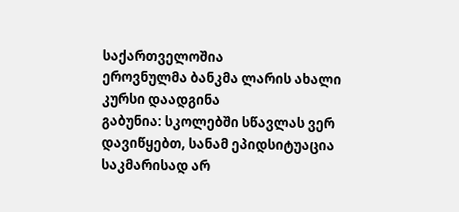საქართველოშია
ეროვნულმა ბანკმა ლარის ახალი კურსი დაადგინა
გაბუნია: სკოლებში სწავლას ვერ დავიწყებთ, სანამ ეპიდსიტუაცია საკმარისად არ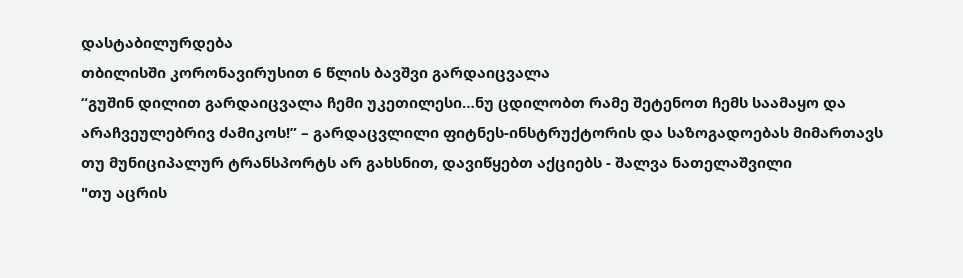დასტაბილურდება
თბილისში კორონავირუსით 6 წლის ბავშვი გარდაიცვალა
“გუშინ დილით გარდაიცვალა ჩემი უკეთილესი…ნუ ცდილობთ რამე შეტენოთ ჩემს საამაყო და არაჩვეულებრივ ძამიკოს!” – გარდაცვლილი ფიტნეს-ინსტრუქტორის და საზოგადოებას მიმართავს
თუ მუნიციპალურ ტრანსპორტს არ გახსნით, დავიწყებთ აქციებს - შალვა ნათელაშვილი
"თუ აცრის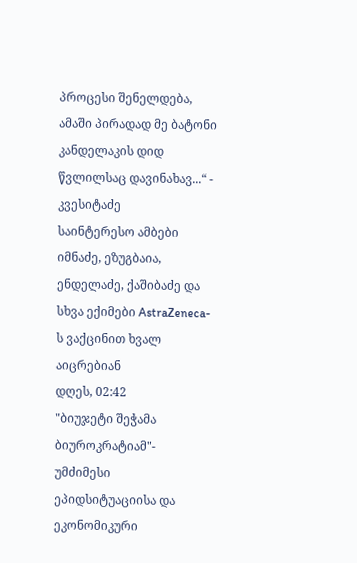პროცესი შენელდება, ამაში პირადად მე ბატონი კანდელაკის დიდ წვლილსაც დავინახავ...“ - კვესიტაძე
საინტერესო ამბები
იმნაძე, ეზუგბაია, ენდელაძე, ქაშიბაძე და სხვა ექიმები AstraZeneca-ს ვაქცინით ხვალ აიცრებიან
დღეს, 02:42
"ბიუჯეტი შეჭამა ბიუროკრატიამ"- უმძიმესი ეპიდსიტუაციისა და ეკონომიკური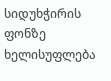სიდუხჭირის ფონზე ხელისუფლება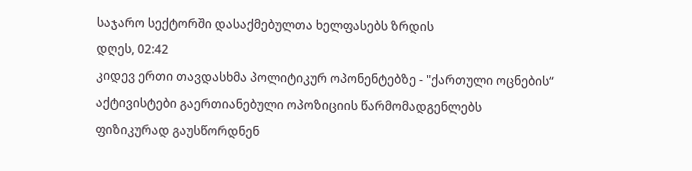საჯარო სექტორში დასაქმებულთა ხელფასებს ზრდის
დღეს, 02:42
კიდევ ერთი თავდასხმა პოლიტიკურ ოპონენტებზე - "ქართული ოცნების“ აქტივისტები გაერთიანებული ოპოზიციის წარმომადგენლებს ფიზიკურად გაუსწორდნენ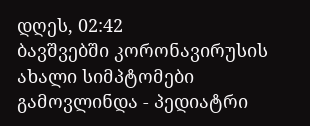დღეს, 02:42
ბავშვებში კორონავირუსის ახალი სიმპტომები გამოვლინდა - პედიატრი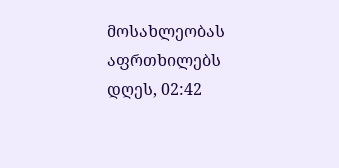მოსახლეობას აფრთხილებს
დღეს, 02:42